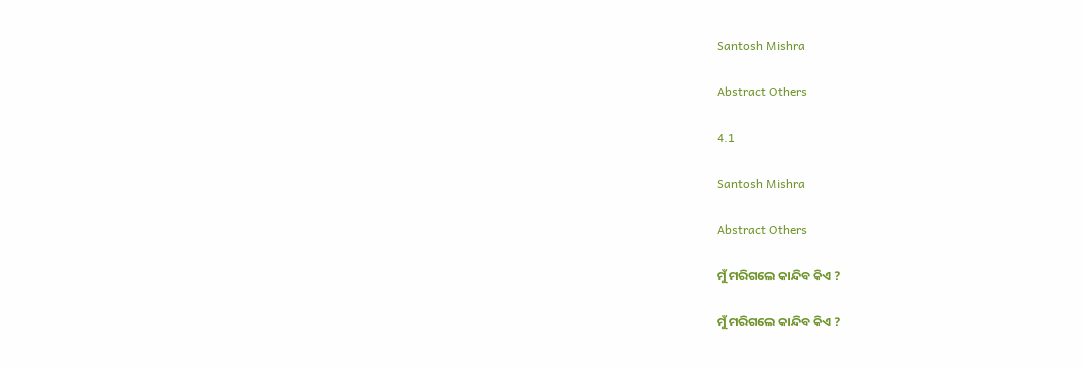Santosh Mishra

Abstract Others

4.1

Santosh Mishra

Abstract Others

ମୁଁ ମରିଗଲେ କାନ୍ଦିବ କିଏ ?

ମୁଁ ମରିଗଲେ କାନ୍ଦିବ କିଏ ?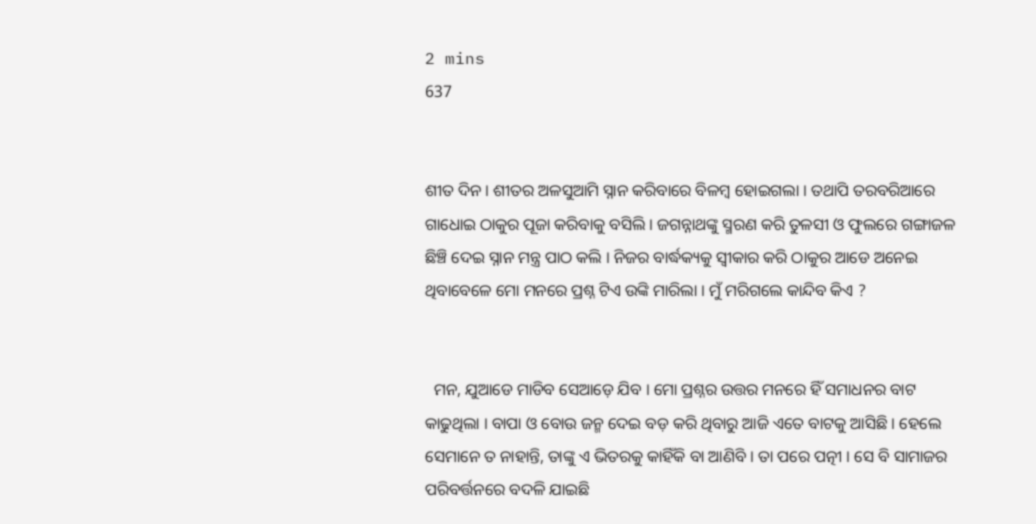2 mins
637


ଶୀତ ଦିନ । ଶୀତର ଅଳସୁଆମି ସ୍ନାନ କରିବାରେ ବିଳମ୍ବ ହୋଇଗଲା । ତଥାପି ତରବରିଆରେ ଗାଧୋଇ ଠାକୁର ପୂଜା କରିବାକୁ ବସିଲି । ଜଗନ୍ନାଥଙ୍କୁ ସ୍ମରଣ କରି ତୁଳସୀ ଓ ଫୁଲରେ ଗଙ୍ଗାଜଳ ଛିଞ୍ଚି ଦେଇ ସ୍ନାନ ମନ୍ତ୍ର ପାଠ କଲି । ନିଜର ବାର୍ଦ୍ଧକ୍ୟକୁ ସ୍ୱୀକାର କରି ଠାକୁର ଆଡେ ଅନେଇ ଥିବାବେଳେ ମୋ ମନରେ ପ୍ରଶ୍ନ ଟିଏ ଉଙ୍କି ମାରିଲା । ମୁଁ ମରିଗଲେ କାନ୍ଦିବ କିଏ ?


  ମନ, ଯୁଆଡେ ମାଡିବ ସେଆଡ଼େ ଯିବ । ମୋ ପ୍ରଶ୍ନର ଉତ୍ତର ମନରେ ହିଁ ସମାଧନର ବାଟ କାଢୁଥିଲା । ବାପା ଓ ବୋଉ ଜନ୍ମ ଦେଇ ବଡ଼ କରି ଥିବାରୁ ଆଜି ଏତେ ବାଟକୁ ଆସିଛି । ହେଲେ ସେମାନେ ତ ନାହାନ୍ତି, ତାଙ୍କୁ ଏ ଭିତରକୁ କାହିଁକି ବା ଆଣିବି । ତା ପରେ ପତ୍ନୀ । ସେ ବି ସାମାଜର ପରିବର୍ତ୍ତନରେ ବଦଳି ଯାଇଛି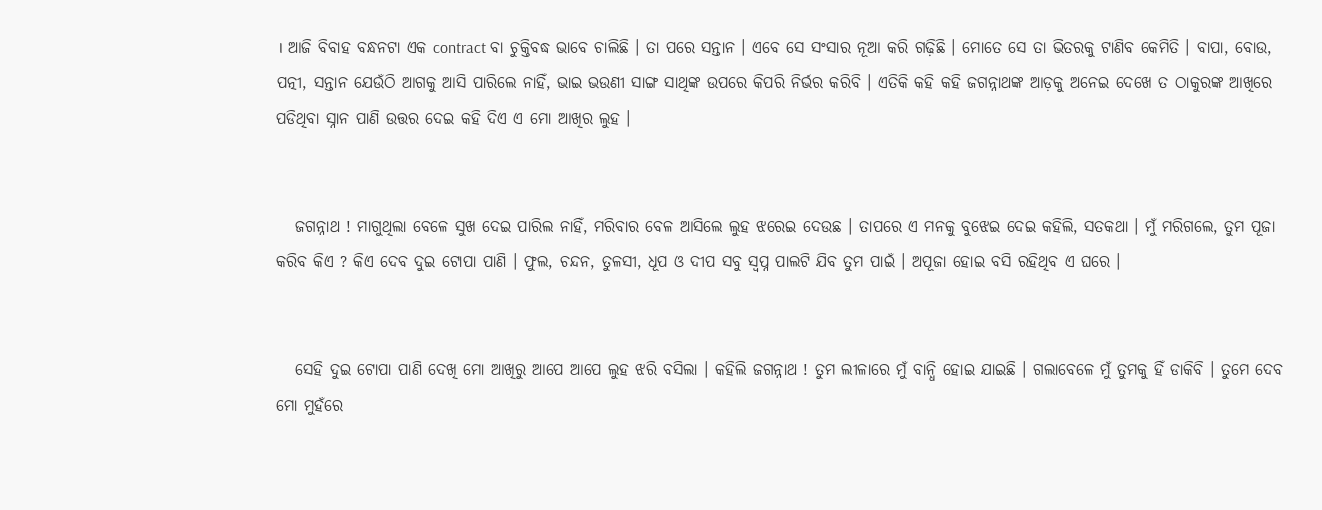। ଆଜି ବିବାହ ବନ୍ଧନଟା ଏକ contract ବା ଚୁକ୍ତିବଦ୍ଧ ଭାବେ ଚାଲିଛି । ତା ପରେ ସନ୍ତାନ । ଏବେ ସେ ସଂସାର ନୂଆ କରି ଗଢ଼ିଛି । ମୋତେ ସେ ତା ଭିତରକୁ ଟାଣିବ କେମିତି । ବାପା, ବୋଉ, ପତ୍ନୀ, ସନ୍ତାନ ଯେଉଁଠି ଆଗକୁ ଆସି ପାରିଲେ ନାହିଁ, ଭାଇ ଭଉଣୀ ସାଙ୍ଗ ସାଥିଙ୍କ ଉପରେ କିପରି ନିର୍ଭର କରିବି । ଏତିକି କହି କହି ଜଗନ୍ନାଥଙ୍କ ଆଡ଼କୁ ଅନେଇ ଦେଖେ ତ ଠାକୁରଙ୍କ ଆଖିରେ ପଡିଥିବା ସ୍ନାନ ପାଣି ଉତ୍ତର ଦେଇ କହି ଦିଏ ଏ ମୋ ଆଖିର ଲୁହ ।


   ଜଗନ୍ନାଥ ! ମାଗୁଥିଲା ବେଳେ ସୁଖ ଦେଇ ପାରିଲ ନାହିଁ, ମରିବାର ବେଳ ଆସିଲେ ଲୁହ ଝରେଇ ଦେଉଛ । ତାପରେ ଏ ମନକୁ ବୁଝେଇ ଦେଇ କହିଲି, ସତକଥା । ମୁଁ ମରିଗଲେ, ତୁମ ପୂଜା କରିବ କିଏ ? କିଏ ଦେବ ଦୁଇ ଟୋପା ପାଣି । ଫୁଲ, ଚନ୍ଦନ, ତୁଳସୀ, ଧୂପ ଓ ଦୀପ ସବୁ ସ୍ୱପ୍ନ ପାଲଟି ଯିବ ତୁମ ପାଇଁ । ଅପୂଜା ହୋଇ ବସି ରହିଥିବ ଏ ଘରେ ।


   ସେହି ଦୁଇ ଟୋପା ପାଣି ଦେଖି ମୋ ଆଖିରୁ ଆପେ ଆପେ ଲୁହ ଝରି ବସିଲା । କହିଲି ଜଗନ୍ନାଥ ! ତୁମ ଲୀଳାରେ ମୁଁ ବାନ୍ଧି ହୋଇ ଯାଇଛି । ଗଲାବେଳେ ମୁଁ ତୁମକୁ ହିଁ ଡାକିବି । ତୁମେ ଦେବ ମୋ ମୁହଁରେ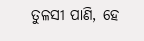ତୁଳସୀ ପାଣି, ହେ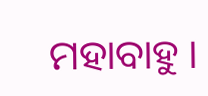ମହାବାହୁ ।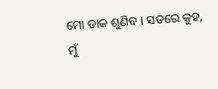ମୋ ଡାକ ଶୁଣିବ । ସତରେ କୁହ, ମୁଁ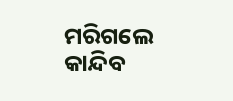ମରିଗଲେ କାନ୍ଦିବ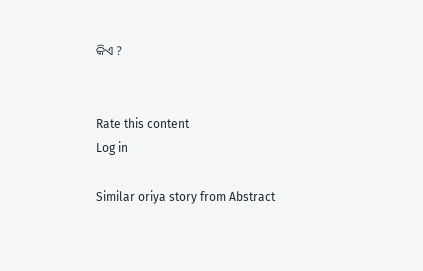କିଏ ?


Rate this content
Log in

Similar oriya story from Abstract